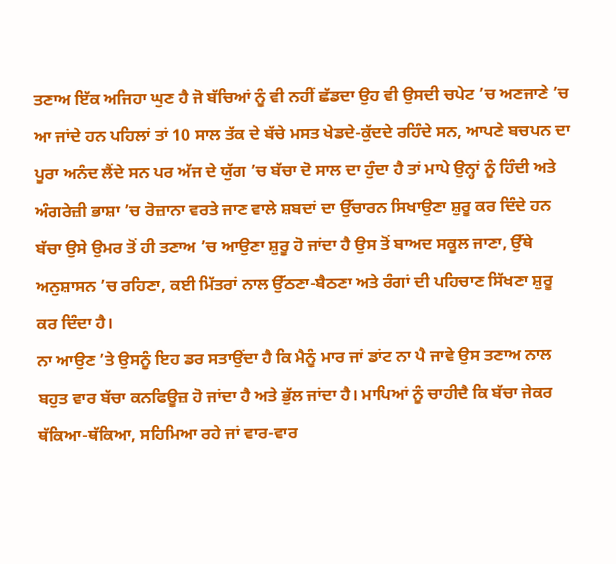ਤਣਾਅ ਇੱਕ ਅਜਿਹਾ ਘੁਣ ਹੈ ਜੋ ਬੱਚਿਆਂ ਨੂੰ ਵੀ ਨਹੀਂ ਛੱਡਦਾ ਉਹ ਵੀ ਉਸਦੀ ਚਪੇਟ ’ਚ ਅਣਜਾਣੇ ’ਚ ਆ ਜਾਂਦੇ ਹਨ ਪਹਿਲਾਂ ਤਾਂ 10 ਸਾਲ ਤੱਕ ਦੇ ਬੱਚੇ ਮਸਤ ਖੇਡਦੇ-ਕੁੱਦਦੇ ਰਹਿੰਦੇ ਸਨ, ਆਪਣੇ ਬਚਪਨ ਦਾ ਪੂਰਾ ਅਨੰਦ ਲੈਂਦੇ ਸਨ ਪਰ ਅੱਜ ਦੇ ਯੁੱਗ ’ਚ ਬੱਚਾ ਦੋ ਸਾਲ ਦਾ ਹੁੰਦਾ ਹੈ ਤਾਂ ਮਾਪੇ ਉਨ੍ਹਾਂ ਨੂੰ ਹਿੰਦੀ ਅਤੇ ਅੰਗਰੇਜ਼ੀ ਭਾਸ਼ਾ ’ਚ ਰੋਜ਼ਾਨਾ ਵਰਤੇ ਜਾਣ ਵਾਲੇ ਸ਼ਬਦਾਂ ਦਾ ਉੱਚਾਰਨ ਸਿਖਾਉਣਾ ਸ਼ੁਰੂ ਕਰ ਦਿੰਦੇ ਹਨ ਬੱਚਾ ਉਸੇ ਉਮਰ ਤੋਂ ਹੀ ਤਣਾਅ ’ਚ ਆਉਣਾ ਸ਼ੁਰੂ ਹੋ ਜਾਂਦਾ ਹੈ ਉਸ ਤੋਂ ਬਾਅਦ ਸਕੂਲ ਜਾਣਾ, ਉੱਥੇ ਅਨੁਸ਼ਾਸਨ ’ਚ ਰਹਿਣਾ, ਕਈ ਮਿੱਤਰਾਂ ਨਾਲ ਉੱਠਣਾ-ਬੈਠਣਾ ਅਤੇ ਰੰਗਾਂ ਦੀ ਪਹਿਚਾਣ ਸਿੱਖਣਾ ਸ਼ੁਰੂ ਕਰ ਦਿੰਦਾ ਹੈ।
ਨਾ ਆਉਣ ’ਤੇ ਉਸਨੂੰ ਇਹ ਡਰ ਸਤਾਉਂਦਾ ਹੈ ਕਿ ਮੈਨੂੰ ਮਾਰ ਜਾਂ ਡਾਂਟ ਨਾ ਪੈ ਜਾਵੇ ਉਸ ਤਣਾਅ ਨਾਲ ਬਹੁਤ ਵਾਰ ਬੱਚਾ ਕਨਫਿਊਜ਼ ਹੋ ਜਾਂਦਾ ਹੈ ਅਤੇ ਭੁੱਲ ਜਾਂਦਾ ਹੈ। ਮਾਪਿਆਂ ਨੂੰ ਚਾਹੀਦੈ ਕਿ ਬੱਚਾ ਜੇਕਰ ਥੱਕਿਆ-ਥੱਕਿਆ, ਸਹਿਮਿਆ ਰਹੇ ਜਾਂ ਵਾਰ-ਵਾਰ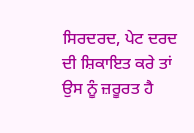ਸਿਰਦਰਦ, ਪੇਟ ਦਰਦ ਦੀ ਸ਼ਿਕਾਇਤ ਕਰੇ ਤਾਂ ਉਸ ਨੂੰ ਜ਼ਰੂਰਤ ਹੈ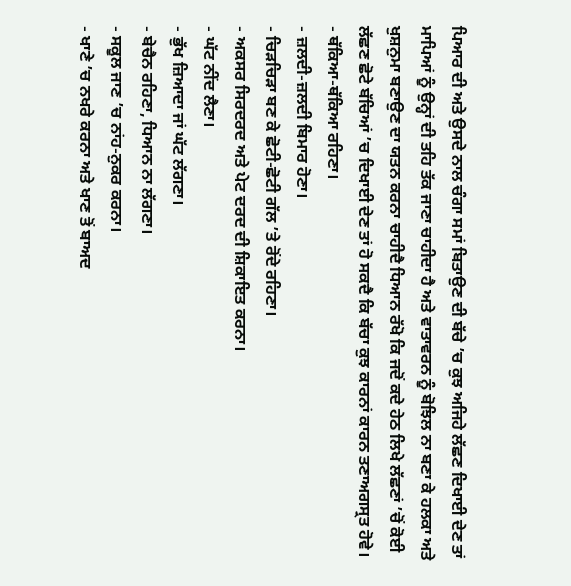ਪਿਆਰ ਦੀ ਅਤੇ ਉਸਦੇ ਨਾਲ ਚੰਗਾ ਸਮਾਂ ਬਿਤਾਉਣ ਦੀ ਬੱਚੇ ’ਚ ਕੁਝ ਅਜਿਹੇ ਲੱਛਣ ਦਿਖਾਈ ਦੇਣ ਤਾਂ ਮਾਪਿਆਂ ਨੂੰ ਉਨ੍ਹਾਂ ਦੀ ਤਹਿ ਤੱਕ ਜਾਣਾ ਚਾਹੀਦਾ ਹੈ ਅਤੇ ਵਾਤਾਵਰਨ ਨੂੰ ਬੋਝਿਲ ਨਾ ਬਣਾ ਕੇ ਹਲਕਾ ਅਤੇ ਖੁਸ਼ਨੁਮਾ ਬਣਾਉਣ ਦਾ ਯਤਨ ਕਰਨਾ ਚਾਹੀਦੈ ਧਿਆਨ ਰੱਖੋ ਕਿ ਜਦੋਂ ਕਦੇ ਹੇਠ ਲਿਖੇ ਲੱਛਣਾਂ ’ਚੋਂ ਕੋਈ ਲੱਛਣ ਛੋਟੇ ਬੱਚਿਆਂ ’ਚ ਦਿਖਾਈ ਦੇਣ ਤਾਂ ਹੋ ਸਕਦੈ ਕਿ ਬੱਚਾ ਕੁਝ ਕਾਰਨਾਂ ਕਾਰਨ ਤਣਾਅਗਸ੍ਰਤ ਹੋਵੇ।
- ਥੱਕਿਆ-ਥੱਕਿਆ ਰਹਿਣਾ।
- ਜ਼ਲਦੀ-ਜ਼ਲਦੀ ਬਿਮਾਰ ਹੋਣਾ।
- ਚਿੜਚਿੜਾ ਬਣ ਕੇ ਛੋਟੀ-ਛੋਟੀ ਗੱਲ ’ਤੇ ਰੋਂਦੇ ਰਹਿਣਾ।
- ਅਕਸਰ ਸਿਰਦਰਦ ਅਤੇ ਪੇਟ ਦਰਦ ਦੀ ਸ਼ਿਕਾਇਤ ਕਰਨਾ।
- ਘੱਟ ਨੀਂਦ ਲੈਣਾ।
- ਭੁੱਖ ਜ਼ਿਆਦਾ ਜਾਂ ਘੱਟ ਲੱਗਣਾ।
- ਬੇਚੈਨ ਰਹਿਣਾ, ਧਿਆਨ ਨਾ ਲੱਗਣਾ।
- ਸਕੂਲ ਜਾਣ ’ਚ ਨਾਂਹ-ਨੁਕਰ ਕਰਨਾ।
- ਖਾਣੇ ’ਚ ਨਖਰੇ ਕਰਨਾ ਅਤੇ ਖਾਣ ਤੋਂ ਬਾਅਦ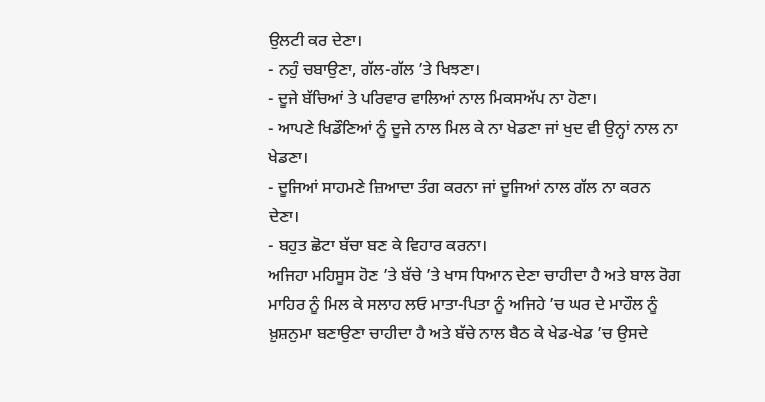ਉਲਟੀ ਕਰ ਦੇਣਾ।
- ਨਹੁੰ ਚਬਾਉਣਾ, ਗੱਲ-ਗੱਲ ’ਤੇ ਖਿਝਣਾ।
- ਦੂਜੇ ਬੱਚਿਆਂ ਤੇ ਪਰਿਵਾਰ ਵਾਲਿਆਂ ਨਾਲ ਮਿਕਸਅੱਪ ਨਾ ਹੋਣਾ।
- ਆਪਣੇ ਖਿਡੌਣਿਆਂ ਨੂੰ ਦੂਜੇ ਨਾਲ ਮਿਲ ਕੇ ਨਾ ਖੇਡਣਾ ਜਾਂ ਖੁਦ ਵੀ ਉਨ੍ਹਾਂ ਨਾਲ ਨਾ ਖੇਡਣਾ।
- ਦੂਜਿਆਂ ਸਾਹਮਣੇ ਜ਼ਿਆਦਾ ਤੰਗ ਕਰਨਾ ਜਾਂ ਦੂਜਿਆਂ ਨਾਲ ਗੱਲ ਨਾ ਕਰਨ ਦੇਣਾ।
- ਬਹੁਤ ਛੋਟਾ ਬੱਚਾ ਬਣ ਕੇ ਵਿਹਾਰ ਕਰਨਾ।
ਅਜਿਹਾ ਮਹਿਸੂਸ ਹੋਣ ’ਤੇ ਬੱਚੇ ’ਤੇ ਖਾਸ ਧਿਆਨ ਦੇਣਾ ਚਾਹੀਦਾ ਹੈ ਅਤੇ ਬਾਲ ਰੋਗ ਮਾਹਿਰ ਨੂੰ ਮਿਲ ਕੇ ਸਲਾਹ ਲਓ ਮਾਤਾ-ਪਿਤਾ ਨੂੰ ਅਜਿਹੇ ’ਚ ਘਰ ਦੇ ਮਾਹੌਲ ਨੂੰ ਖ਼ੁਸ਼ਨੁਮਾ ਬਣਾਉਣਾ ਚਾਹੀਦਾ ਹੈ ਅਤੇ ਬੱਚੇ ਨਾਲ ਬੈਠ ਕੇ ਖੇਡ-ਖੇਡ ’ਚ ਉਸਦੇ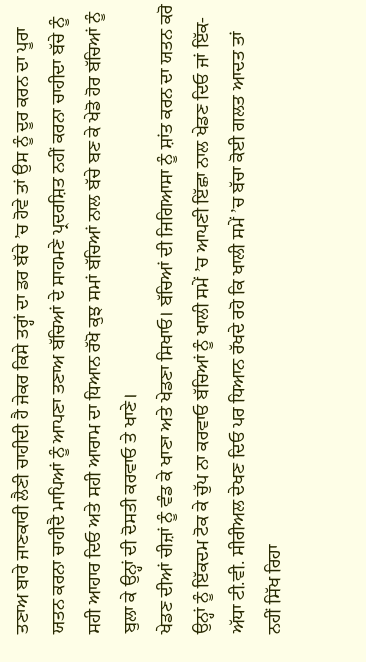ਤਣਾਅ ਬਾਰੇ ਜਾਣਕਾਰੀ ਲੈਣੀ ਚਾਹੀਦੀ ਹੈ ਜੇਕਰ ਕਿਸੇ ਤਰ੍ਹਾਂ ਦਾ ਡਰ ਬੱਚੇ ’ਚ ਹੋਵੇ ਤਾਂ ਉਸ ਨੂੰ ਦੂਰ ਕਰਨ ਦਾ ਪੂਰਾ ਯਤਨ ਕਰਨਾ ਚਾਹੀਦੈ ਮਾਪਿਆਂ ਨੂੰ ਆਪਣਾ ਤਣਾਅ ਬੱਚਿਆਂ ਦੇ ਸਾਹਮਣੇ ਪ੍ਰਦਰਸ਼ਿਤ ਨਹੀਂ ਕਰਨਾ ਚਾਹੀਦਾ ਬੱਚੇ ਨੂੰ ਸਹੀ ਆਹਾਰ ਦਿਓ ਅਤੇ ਸਹੀ ਆਰਾਮ ਦਾ ਧਿਆਨ ਰੱਖੋ ਕੁਝ ਸਮਾਂ ਬੱਚਿਆਂ ਨਾਲ ਬੱਚੇ ਬਣ ਕੇ ਖੇਡੋ ਹੋਰ ਬੱਚਿਆਂ ਨੂੰ ਬੁਲਾ ਕੇ ਉਨ੍ਹਾਂ ਦੀ ਦੋਸਤੀ ਕਰਵਾਓ ਤੇ ਖਾਣੇ।
ਖੇਡਣ ਦੀਆਂ ਚੀਜ਼ਾਂ ਨੂੰ ਵੰਡ ਕੇ ਖਾਣਾ ਅਤੇ ਖੇਡਣਾ ਸਿਖਾਓ। ਬੱਚਿਆਂ ਦੀ ਜਿਗਿਆਸਾ ਨੂੰ ਸ਼ਾਂਤ ਕਰਨ ਦਾ ਯਤਨ ਕਰੋ ਉਨ੍ਹਾਂ ਨੂੰ ਇੱਕਦਮ ਟੋਕ ਕੇ ਚੁੱਪ ਨਾ ਕਰਵਾਓ ਬੱਚਿਆਂ ਨੂੰ ਖਾਲੀ ਸਮੇਂ ’ਚ ਆਪਣੀ ਇੱਛਾ ਨਾਲ ਖੇਡਣ ਦਿਓ ਜਾਂ ਇੱਕ-ਅੱਧਾ ਟੀ.ਵੀ. ਸੀਰੀਅਲ ਦੇਖਣ ਦਿਓ ਪਰ ਧਿਆਨ ਰੱਖਦੇ ਰਹੋ ਕਿ ਖਾਲੀ ਸਮੇਂ ’ਚ ਬੱਚਾ ਕੋਈ ਗਲਤ ਆਦਤ ਤਾਂ ਨਹੀਂ ਸਿੱਖ ਰਿਹਾ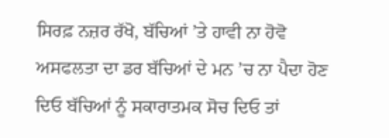ਸਿਰਫ਼ ਨਜ਼ਰ ਰੱਖੋ, ਬੱਚਿਆਂ ’ਤੇ ਹਾਵੀ ਨਾ ਹੋਵੋ ਅਸਫਲਤਾ ਦਾ ਡਰ ਬੱਚਿਆਂ ਦੇ ਮਨ ’ਚ ਨਾ ਪੈਦਾ ਹੋਣ ਦਿਓ ਬੱਚਿਆਂ ਨੂੰ ਸਕਾਰਾਤਮਕ ਸੋਚ ਦਿਓ ਤਾਂ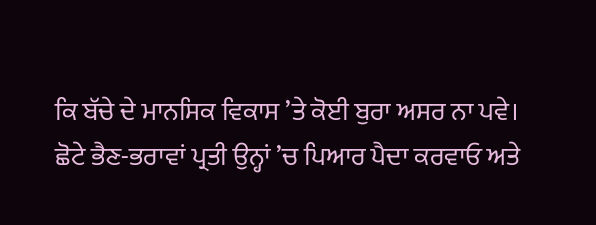ਕਿ ਬੱਚੇ ਦੇ ਮਾਨਸਿਕ ਵਿਕਾਸ ’ਤੇ ਕੋਈ ਬੁਰਾ ਅਸਰ ਨਾ ਪਵੇ।
ਛੋਟੇ ਭੈਣ-ਭਰਾਵਾਂ ਪ੍ਰਤੀ ਉਨ੍ਹਾਂ ’ਚ ਪਿਆਰ ਪੈਦਾ ਕਰਵਾਓ ਅਤੇ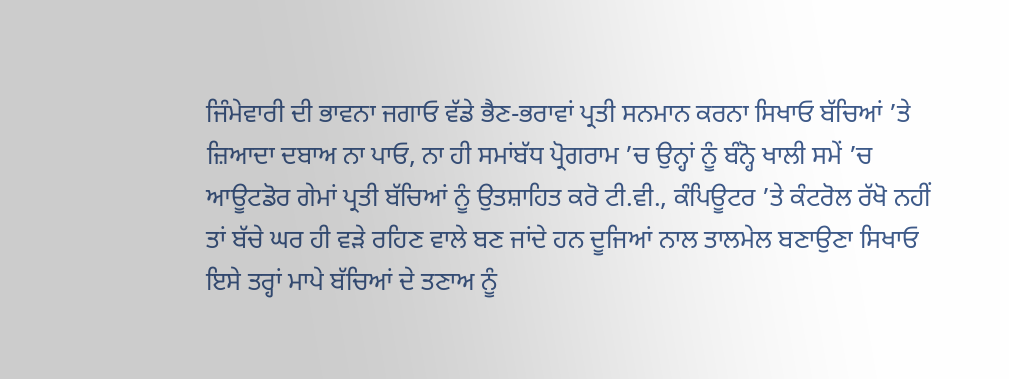ਜਿੰਮੇਵਾਰੀ ਦੀ ਭਾਵਨਾ ਜਗਾਓ ਵੱਡੇ ਭੈਣ-ਭਰਾਵਾਂ ਪ੍ਰਤੀ ਸਨਮਾਨ ਕਰਨਾ ਸਿਖਾਓ ਬੱਚਿਆਂ ’ਤੇ ਜ਼ਿਆਦਾ ਦਬਾਅ ਨਾ ਪਾਓ, ਨਾ ਹੀ ਸਮਾਂਬੱਧ ਪ੍ਰੋਗਰਾਮ ’ਚ ਉਨ੍ਹਾਂ ਨੂੰ ਬੰਨ੍ਹੋ ਖਾਲੀ ਸਮੇਂ ’ਚ ਆਊਟਡੋਰ ਗੇਮਾਂ ਪ੍ਰਤੀ ਬੱਚਿਆਂ ਨੂੰ ਉਤਸ਼ਾਹਿਤ ਕਰੋ ਟੀ.ਵੀ., ਕੰਪਿਊਟਰ ’ਤੇ ਕੰਟਰੋਲ ਰੱਖੋ ਨਹੀਂ ਤਾਂ ਬੱਚੇ ਘਰ ਹੀ ਵੜੇ ਰਹਿਣ ਵਾਲੇ ਬਣ ਜਾਂਦੇ ਹਨ ਦੂਜਿਆਂ ਨਾਲ ਤਾਲਮੇਲ ਬਣਾਉਣਾ ਸਿਖਾਓ ਇਸੇ ਤਰ੍ਹਾਂ ਮਾਪੇ ਬੱਚਿਆਂ ਦੇ ਤਣਾਅ ਨੂੰ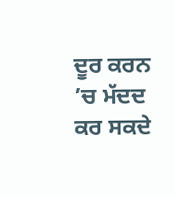ਦੂਰ ਕਰਨ ’ਚ ਮੱਦਦ ਕਰ ਸਕਦੇ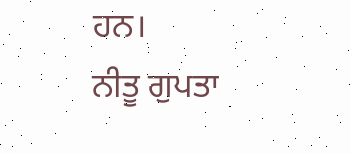ਹਨ।
ਨੀਤੂ ਗੁਪਤਾ